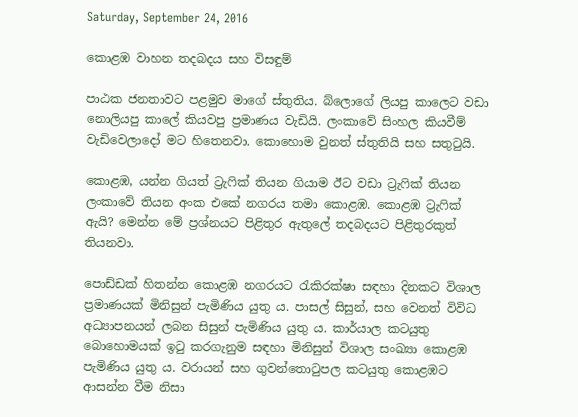Saturday, September 24, 2016

කොළඹ වාහන තදබදය සහ විසඳුම්

පාඨක ජනතාවට පළමුව මාගේ ස්තුතිය. බ්ලොගේ ලියපු කාලෙට වඩා නොලියපු කාලේ කියවපු ප්‍රමාණය වැඩියි. ලංකාවේ සිංහල කියවීම් වැඩිවෙලාදෝ මට හිතෙනවා. කොහොම වුනත් ස්තුතියි සහ සතුටුයි.

කොළඹ, යන්න ගියත් ට්‍රැෆික් තියන ගියාම ඊට වඩා ට්‍රැෆික් තියන ලංකාවේ තියන අංක එකේ නගරය තමා කොළඹ. කොළඹ ට්‍රැෆික් ඇයි? මෙන්න මේ ප්‍රශ්නයට පිළිතුර ඇතුලේ තදබදයට පිළිතුරකුත් තියනවා.

පොඩ්ඩක් හිතන්න කොළඹ නගරයට රැකිරක්ෂා සඳහා දිනකට විශාල ප්‍රමාණයක් මිනිසුන් පැමිණිය යුතු ය. පාසල් සිසුන්, සහ වෙනත් විවිධ අධ්‍යාපනයන් ලබන සිසුන් පැමිණිය යුතු ය. කාර්යාල කටයුතු බොහොමයක් ඉටු කරගැනුම සඳහා මිනිසුන් විශාල සංඛ්‍යා කොළඹ පැමිණිය යුතු ය. වරායන් සහ ගුවන්තොටුපල කටයුතු කොළඹට ආසන්න වීම නිසා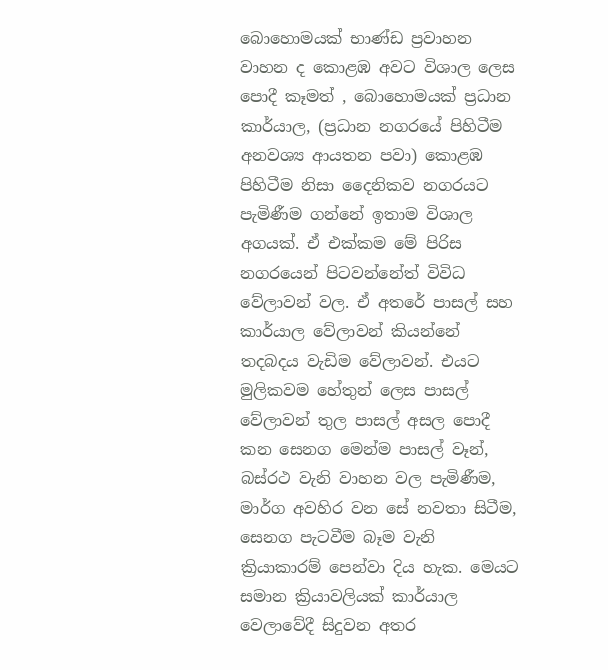බොහොමයක් භාණ්ඩ ප්‍රවාහන වාහන ද කොළඹ අවට විශාල ලෙස පොදී කෑමත් , බොහොමයක් ප්‍රධාන කාර්යාල, (ප්‍රධාන නගරයේ පිහිටීම අනවශ්‍ය ආයතන පවා) කොළඹ පිහිටීම නිසා දෛනිකව නගරයට පැමිණීම ගන්නේ ඉතාම විශාල අගයක්. ඒ එක්කම මේ පිරිස නගරයෙන් පිටවන්නේත් විවිධ වේලාවන් වල. ඒ අතරේ පාසල් සහ කාර්යාල වේලාවන් කියන්නේ තදබදය වැඩිම වේලාවන්. එයට මුලිකවම හේතුන් ලෙස පාසල් වේලාවන් තුල පාසල් අසල පොදී කන සෙනග මෙන්ම පාසල් වෑන්, බස්රථ වැනි වාහන වල පැමිණීම, මාර්ග අවහිර වන සේ නවතා සිටීම, සෙනග පැටවීම බෑම වැනි ක්‍රියාකාරම් පෙන්වා දිය හැක. මෙයට සමාන ක්‍රියාවලියක් කාර්යාල වෙලාවේදී සිදුවන අතර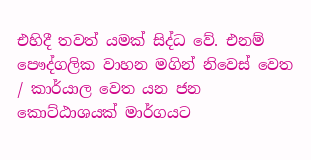එහිදී තවත් යමක් සිද්ධ වේ. එනම් පෞද්ගලික වාහන මගින් නිවෙස් වෙත / කාර්යාල වෙත යන ජන කොට්ඨාශයක් මාර්ගයට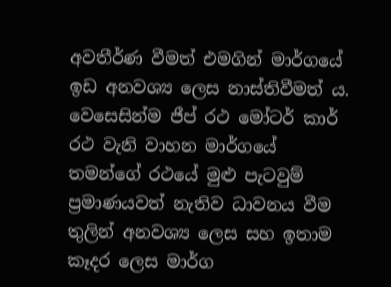අවතීර්ණ වීමත් එමගින් මාර්ගයේ ඉඩ අනවශ්‍ය ලෙස නාස්තිවීමත් ය. වෙසෙසින්ම ජීප් රථ මෝටර් කාර් රථ වැනි වාහන මාර්ගයේ තමන්ගේ රථයේ මුළු පැටවුම් ප්‍රමාණයවත් නැතිව ධාවනය වීම තුලින් අනවශ්‍ය ලෙස සහ ඉතාම කෑදර ලෙස මාර්ග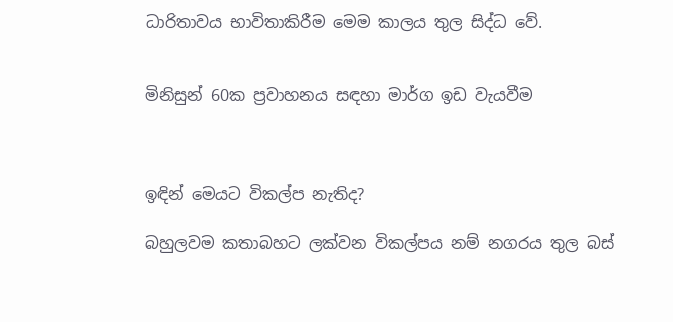ධාරිතාවය භාවිතාකිරීම මෙම කාලය තුල සිද්ධ වේ.


මිනිසුන් 60ක ප්‍රවාහනය සඳහා මාර්ග ඉඩ වැයවීම



ඉඳින් මෙයට විකල්ප නැතිද?

බහුලවම කතාබහට ලක්වන විකල්පය නම් නගරය තුල බස්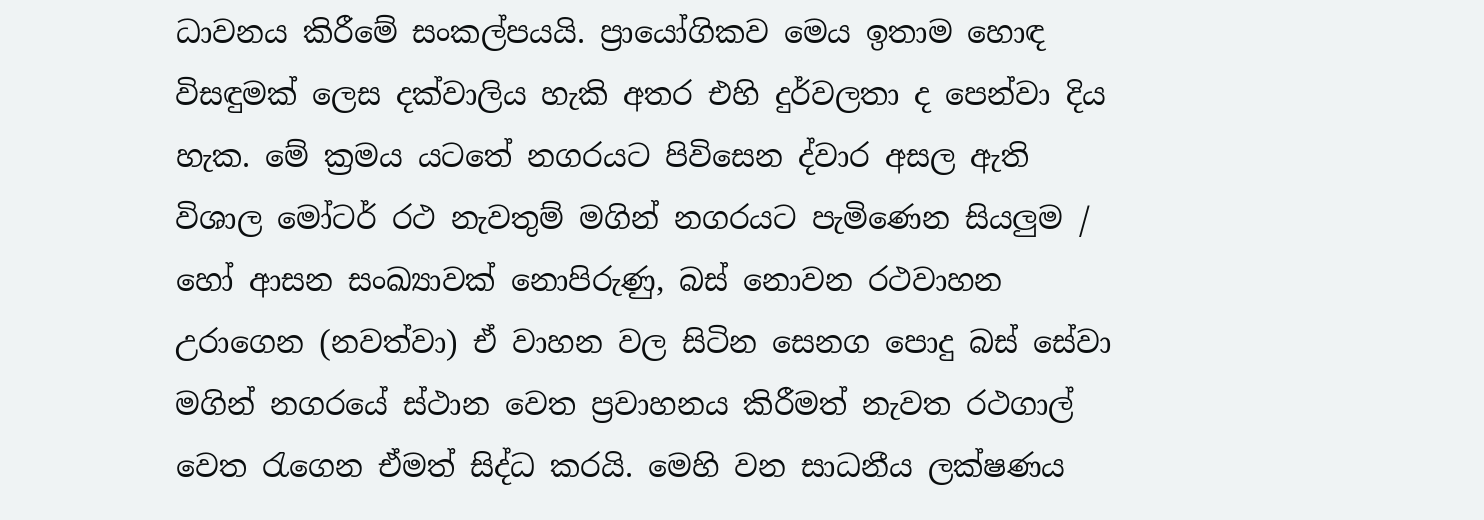ධාවනය කිරීමේ සංකල්පයයි. ප්‍රායෝගිකව මෙය ඉතාම හොඳ විසඳුමක් ලෙස දක්වාලිය හැකි අතර එහි දුර්වලතා ද පෙන්වා දිය හැක. මේ ක්‍රමය යටතේ නගරයට පිවිසෙන ද්වාර අසල ඇති විශාල මෝටර් රථ නැවතුම් මගින් නගරයට පැමිණෙන සියලුම / හෝ ආසන සංඛ්‍යාවක් නොපිරුණු, බස් නොවන රථවාහන උරාගෙන (නවත්වා) ඒ වාහන වල සිටින සෙනග පොදු බස් සේවා මගින් නගරයේ ස්ථාන වෙත ප්‍රවාහනය කිරීමත් නැවත රථගාල් වෙත රැගෙන ඒමත් සිද්ධ කරයි. මෙහි වන සාධනීය ලක්ෂණය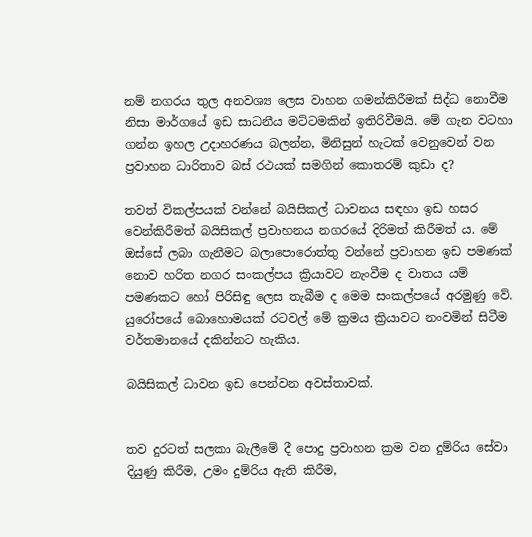නම් නගරය තුල අනවශ්‍ය ලෙස වාහන ගමන්කිරීමක් සිද්ධ නොවීම නිසා මාර්ගයේ ඉඩ සාධනීය මට්ටමකින් ඉතිරිවීමයි. මේ ගැන වටහා ගන්න ඉහල උදාහරණය බලන්න, මිනිසුන් හැටක් වෙනුවෙන් වන ප්‍රවාහන ධාරිතාව බස් රථයක් සමගින් කොතරම් කුඩා ද?

තවත් විකල්පයක් වන්නේ බයිසිකල් ධාවනය සඳහා ඉඩ හසර වෙන්කිරීමත් බයිසිකල් ප්‍රවාහනය නගරයේ දිරිමත් කිරීමත් ය. මේ ඔස්සේ ලබා ගැනීමට බලාපොරොත්තු වන්නේ ප්‍රවාහන ඉඩ පමණක් නොව හරිත නගර සංකල්පය ක්‍රියාවට නැංවීම ද වාතය යම් පමණකට හෝ පිරිසිඳු ලෙස තැබීම ද මෙම සංකල්පයේ අරමුණු වේ. යුරෝපයේ බොහොමයක් රටවල් මේ ක්‍රමය ක්‍රියාවට නංවමින් සිටීම වර්තමානයේ දකින්නට හැකිය.

බයිසිකල් ධාවන ඉඩ පෙන්වන අවස්තාවක්.


තව දුරටත් සලකා බැලීමේ දී පොදු ප්‍රවාහන ක්‍රම වන දුම්රිය සේවා දියුණු කිරීම, උමං දුම්රිය ඇති කිරීම,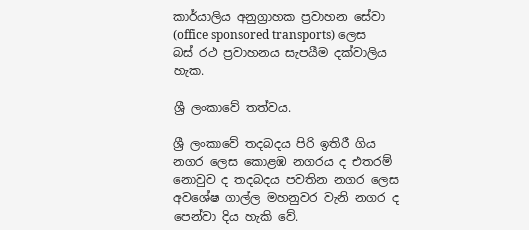කාර්යාලිය අනුග්‍රාහක ප්‍රවාහන සේවා (office sponsored transports) ලෙස බස් රථ ප්‍රවාහනය සැපයීම දක්වාලිය හැක.

ශ්‍රී ලංකාවේ තත්වය.

ශ්‍රී ලංකාවේ තදබදය පිරි ඉතිරී ගිය නගර ලෙස කොළඹ නගරය ද එතරම් නොවුව ද තදබදය පවතින නගර ලෙස අවශේෂ ගාල්ල මහනුවර වැනි නගර ද පෙන්වා දිය හැකි වේ.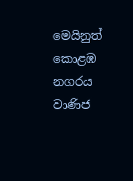මෙයිනුත් කොළඹ නගරය වාණිජ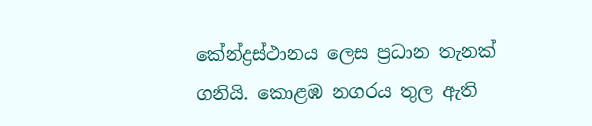කේන්ද්‍රස්ථානය ලෙස ප්‍රධාන තැනක් ගනියි. කොළඹ නගරය තුල ඇති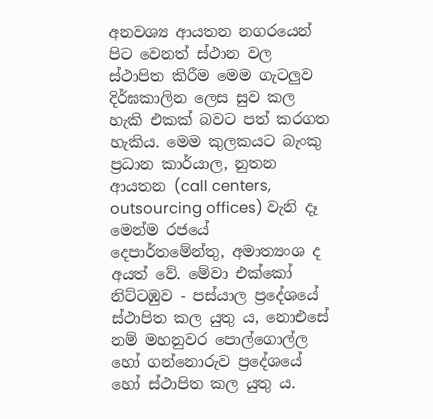අනවශ්‍ය ආයතන නගරයෙන් පිට වෙනත් ස්ථාන වල ස්ථාපිත කිරීම මෙම ගැටලුව දිර්ඝකාලින ලෙස සුව කල හැකි එකක් බවට පත් කරගත හැකිය. මෙම කුලකයට බැංකු ප්‍රධාන කාර්යාල, නුතන ආයතන (call centers, outsourcing offices) වැනි දෑ මෙන්ම රජයේ දෙපාර්තමේන්තු, අමාත්‍යංශ ද අයත් වේ. මේවා එක්කෝ නිට්ටඹුව - පස්යාල ප්‍රදේශයේ ස්ථාපිත කල යුතු ය, නොඑසේ නම් මහනුවර පොල්ගොල්ල හෝ ගන්නොරුව ප්‍රදේශයේ හෝ ස්ථාපිත කල යුතු ය.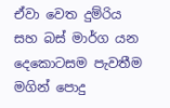ඒවා වෙත දුම්රිය සහ බස් මාර්ග යන දෙකොටසම පැවතීම මගින් පොදු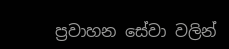ප්‍රවාහන සේවා වලින්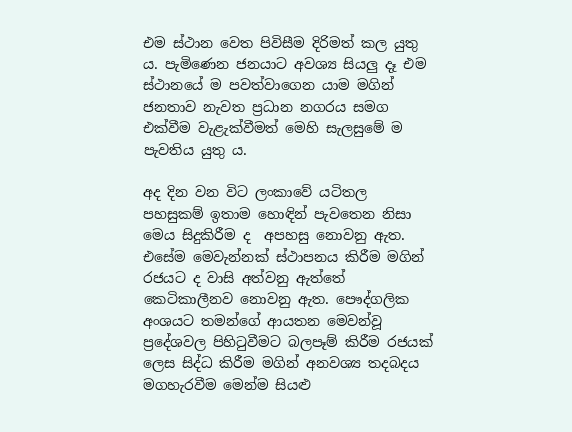එම ස්ථාන වෙත පිවිසීම දිරිමත් කල යුතු ය. පැමිණෙන ජනයාට අවශ්‍ය සියලු දෑ එම ස්ථානයේ ම පවත්වාගෙන යාම මගින් ජනතාව නැවත ප්‍රධාන නගරය සමග එක්වීම වැළැක්වීමත් මෙහි සැලසුමේ ම පැවතිය යුතු ය.

අද දින වන විට ලංකාවේ යටිතල පහසුකම් ඉතාම හොඳින් පැවතෙන නිසා මෙය සිදුකිරීම ද  අපහසු නොවනු ඇත. එසේම මෙවැන්නක් ස්ථාපනය කිරීම මගින් රජයට ද වාසි අත්වනු ඇත්තේ කෙටිකාලීනව නොවනු ඇත. පෞද්ගලික අංශයට තමන්ගේ ආයතන මෙවන්වූ ප්‍රදේශවල පිහිටුවීමට බලපෑම් කිරීම රජයක් ලෙස සිද්ධ කිරීම මගින් අනවශ්‍ය තදබදය මගහැරවීම මෙන්ම සියළු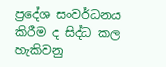ප්‍රදේශ සංවර්ධනය කිරීම ද සිද්ධ කල හැකිවනු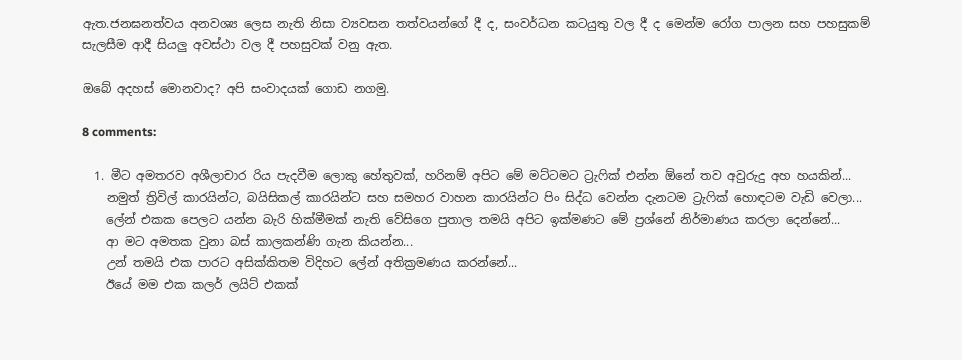ඇත.ජනඝනත්වය අනවශ්‍ය ලෙස නැති නිසා ව්‍යවසන තත්වයන්ගේ දී ද, සංවර්ධන කටයුතු වල දී ද මෙන්ම රෝග පාලන සහ පහසුකම් සැලසීම ආදී සියලු අවස්ථා වල දී පහසුවක් වනු ඇත.

ඔබේ අදහස් මොනවාද? අපි සංවාදයක් ගොඩ නගමු.

8 comments:

  1. මීට අමතරව අශීලාචාර රිය පැදවීම ලොකු හේතුවක්, හරිනම් අපිට මේ මට්ටමට ට්‍රැෆික් එන්න ඕනේ තව අවුරුදු අහ හයකින්...
    නමුත් ත්‍රිවිල් කාරයින්ට, බයිසිකල් කාරයින්ට සහ සමහර වාහන කාරයින්ට පිං සිද්ධ වෙන්න දැනටම ට්‍රැෆික් හොඳටම වැඩි වෙලා...
    ලේන් එකක පෙලට යන්න බැරි හික්මීමක් නැති වේසිගෙ පුතාල තමයි අපිට ඉක්මණට මේ ප්‍රශ්නේ නිර්මාණය කරලා දෙන්නේ...
    ආ මට අමතක වුනා බස් කාලකන්ණි ගැන කියන්න...
    උන් තමයි එක පාරට අසික්කිතම විදිහට ලේන් අතික්‍රමණය කරන්නේ...
    ඊයේ මම එක කලර් ලයිට් එකක්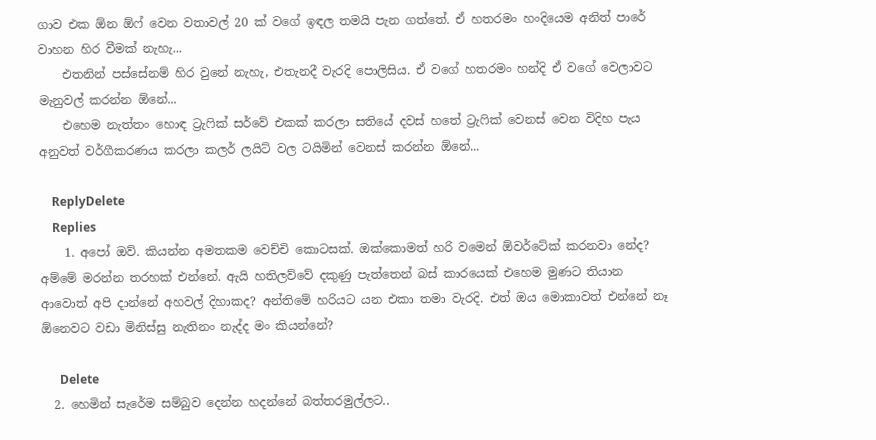ගාව එක ඕන ඕෆ් වෙන වතාවල් 20 ක් වගේ ඉඳල තමයි පැන ගත්තේ. ඒ හතරමං හංදියෙම අනිත් පාරේ වාහන හිර වීමක් නැහැ...
    එතනින් පස්සේනම් හිර වුනේ නැහැ, එතැනදී වැරදි පොලිසිය. ඒ වගේ හතරමං හන්දි ඒ වගේ වෙලාවට මැනුවල් කරන්න ඕනේ...
    එහෙම නැත්තං හොඳ ට්‍රැෆික් සර්වේ එකක් කරලා සතියේ දවස් හතේ ට්‍රැෆික් වෙනස් වෙන විදිහ පැය අනුවත් වර්ගීකරණය කරලා කලර් ලයිට් වල ටයිමින් වෙනස් කරන්න ඕනේ...

    ReplyDelete
    Replies
    1. අපෝ ඔව්. කියන්න අමතකම වෙච්චි කොටසක්. ඔක්කොමත් හරි වමෙන් ඕවර්ටේක් කරනවා නේද? අම්මේ මරන්න තරහක් එන්නේ. ඇයි හතිලව්වේ දකුණු පැත්තෙන් බස් කාරයෙක් එහෙම මුණට තියාන ආවොත් අපි දාන්නේ අහවල් දිහාකද? අන්තිමේ හරියට යන එකා තමා වැරදි. එත් ඔය මොකාවත් එන්නේ නෑ ඕනෙවට වඩා මිනිස්සු නැතිනං නැද්ද මං කියන්නේ?

      Delete
  2. හෙමින් සැරේම සම්බුව දෙන්න හදන්නේ බත්තරමුල්ලට..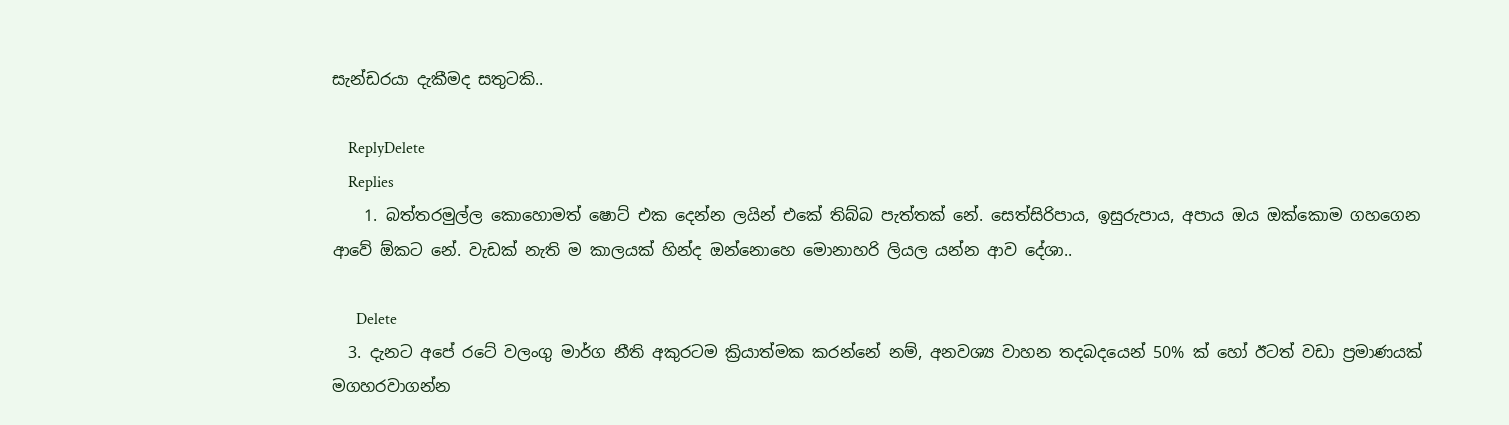සැන්ඩරයා දැකීමද සතුටකි..

    ReplyDelete
    Replies
    1. බත්තරමුල්ල කොහොමත් ෂොට් එක දෙන්න ලයින් එකේ තිබ්බ පැත්තක් නේ. සෙත්සිරිපාය, ඉසුරුපාය, අපාය ඔය ඔක්කොම ගහගෙන ආවේ ඕකට නේ. වැඩක් නැති ම කාලයක් හින්ද ඔන්නොහෙ මොනාහරි ලියල යන්න ආව දේශා..

      Delete
  3. දැනට අපේ රටේ වලංගු මාර්ග නීති අකුරටම ක්‍රියාත්මක කරන්නේ නම්, අනවශ්‍ය වාහන තදබදයෙන් 50% ක් හෝ ඊටත් වඩා ප්‍රමාණයක් මගහරවාගන්න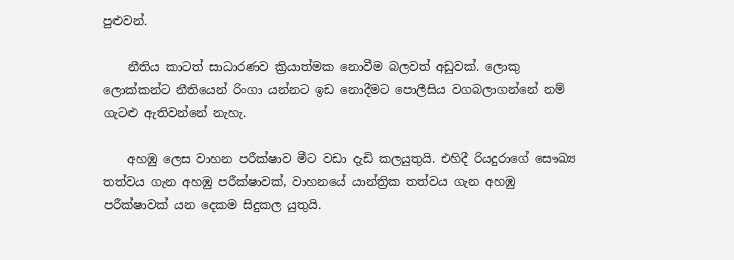පුළුවන්.

    නීතිය කාටත් සාධාරණව ක්‍රියාත්මක නොවීම බලවත් අඩුවක්. ලොකු ලොක්කන්ට නීතියෙන් රිංගා යන්නට ඉඩ නොදීමට පොලීසිය වගබලාගන්නේ නම් ගැටළු ඇතිවන්නේ නැහැ.

    අහඹු ලෙස වාහන පරීක්ෂාව මීට වඩා දැඩි කලයුතුයි. එහිදී රියදුරාගේ සෞඛ්‍ය තත්වය ගැන අහඹු පරීක්ෂාවක්, වාහනයේ යාන්ත්‍රික තත්වය ගැන අහඹු පරීක්ෂාවක් යන දෙකම සිදුකල යුතුයි.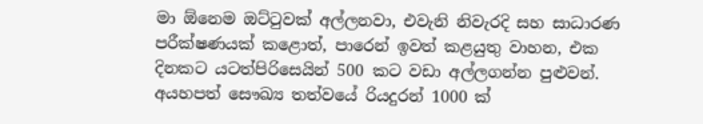මා ඕනෙම ඔට්ටුවක් අල්ලනවා, එවැනි නිවැරදි සහ සාධාරණ පරීක්ෂණයක් කළොත්, පාරෙන් ඉවත් කළයුතු වාහන, එක දිනකට යටත්පිරිසෙයින් 500 කට වඩා අල්ලගන්න පුළුවන්. අයහපත් සෞඛ්‍ය තත්වයේ රියදුරන් 1000 ක්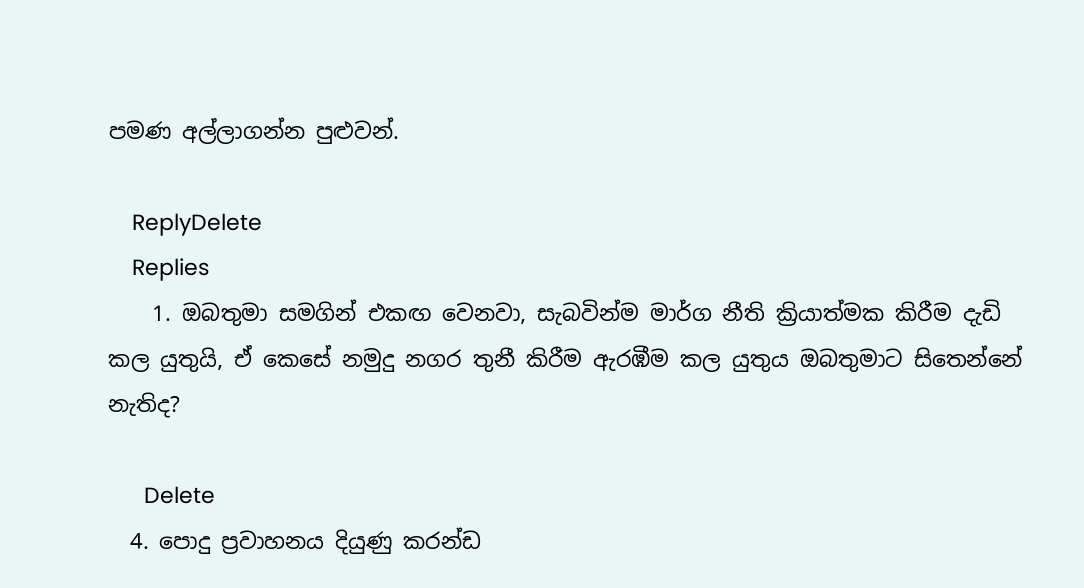පමණ අල්ලාගන්න පුළුවන්.

    ReplyDelete
    Replies
    1. ඔබතුමා සමගින් එකඟ වෙනවා, සැබවින්ම මාර්ග නීති ක්‍රියාත්මක කිරීම දැඩි කල යුතුයි, ඒ කෙසේ නමුදු නගර තුනී කිරීම ඇරඹීම කල යුතුය ඔබතුමාට සිතෙන්නේ නැතිද?

      Delete
  4. පොදු ප්‍රවාහනය දියුණු කරන්ඩ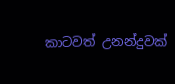කාටවත් උනන්දුවක්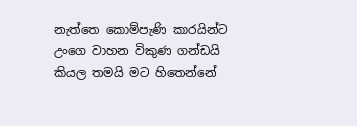නැත්තෙ කොම්පැණි කාරයින්ට උංගෙ වාහන විකුණ ගන්ඩයි කියල තමයි මට හිතෙන්නේ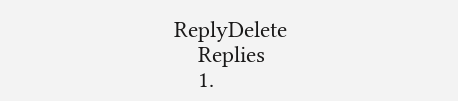ReplyDelete
    Replies
    1.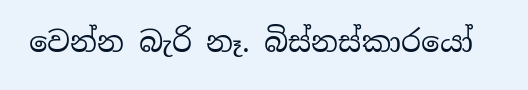වෙන්න බැරි නෑ. බිස්නස්කාරයෝ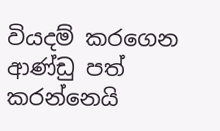වියදම් කරගෙන ආණ්ඩු පත් කරන්නෙයි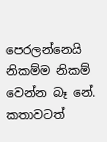පෙරලන්නෙයි නිකම්ම නිකම් වෙන්න බෑ නේ. කතාවටත්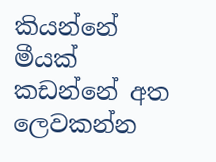කියන්නේ මීයක් කඩන්නේ අත ලෙවකන්න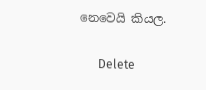නෙවෙයි කියල.

      Delete